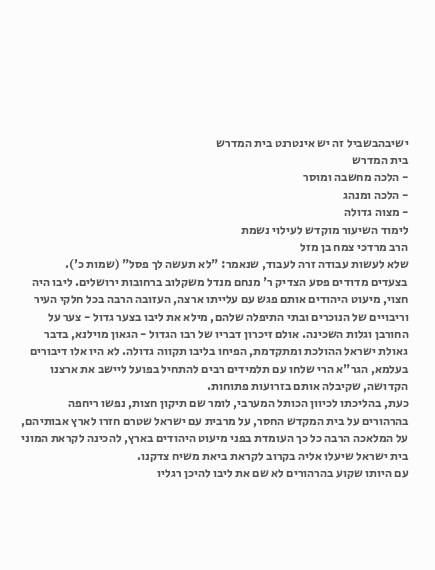ישיבהבשביל זה יש אינטרנט בית המדרש
בית המדרש
- הלכה מחשבה ומוסר
- הלכה ומנהג
- מצוה גדולה
לימוד השיעור מוקדש לעילוי נשמת
הרב מרדכי צמח בן מזל
שלא לעשות עבודה זרה לעבוד, שנאמר: "לא תעשה לך פסל" (שמות כ').
בצעדים מדודים פסע הצדיק ר' מנחם מנדל משקלוב ברחובות ירושלים. ליבו היה חצוי, מיעוט היהודים אותם פגש עם עלייתו ארצה, העזובה הרבה בכל חלקי העיר וריבויים של הנוכרים ובתי התיפלה שלהם, מילא את ליבו בצער גדול - צער על החורבן וגלות השכינה. אולם זיכרון דבריו של רבו הגדול - הגאון מוילנא, בדבר גאולת ישראל ההולכת ומתקדמת, הפיחו בליבו תקווה גדולה. לא היו אלו דיבורים בעלמא, הגר"א הרי שלחו עם תלמידים רבים להתחיל בפועל ליישב את ארצנו הקדושה, שקיבלה אותם בזרועות פתוחות.
כעת, בהליכתו לכיוון הכותל המערבי, לומר שם תיקון חצות, נפשו ריחפה בהרהורים על בית המקדש החסר, על מרבית עם ישראל שטרם חזרו לארץ אבותיהם, על המלאכה הרבה כל כך העומדת בפני מיעוט היהודים בארץ, להכינה לקראת המוני בית ישראל שיעלו אליה בקרוב לקראת ביאת משיח צדקנו.
עם היותו שקוע בהרהורים לא שם את ליבו להיכן רגליו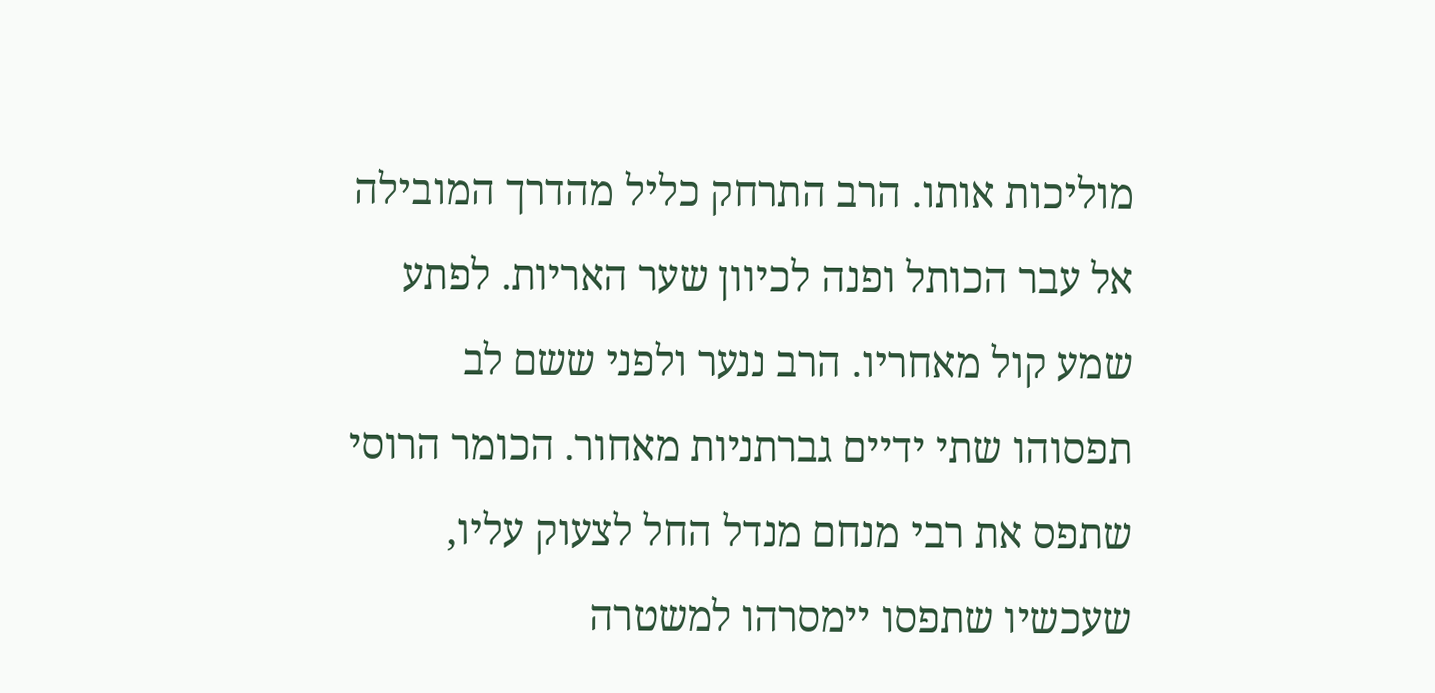מוליכות אותו. הרב התרחק כליל מהדרך המובילה אל עבר הכותל ופנה לכיוון שער האריות. לפתע שמע קול מאחריו. הרב ננער ולפני ששם לב תפסוהו שתי ידיים גברתניות מאחור. הכומר הרוסי שתפס את רבי מנחם מנדל החל לצעוק עליו, שעכשיו שתפסו יימסרהו למשטרה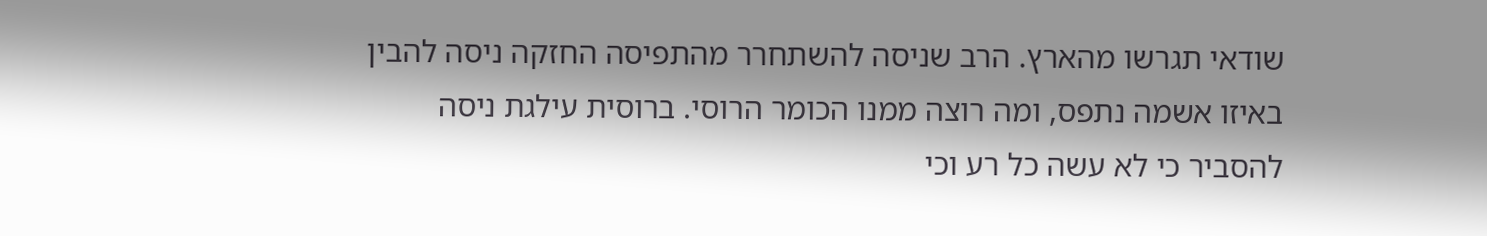שודאי תגרשו מהארץ. הרב שניסה להשתחרר מהתפיסה החזקה ניסה להבין באיזו אשמה נתפס, ומה רוצה ממנו הכומר הרוסי. ברוסית עילגת ניסה להסביר כי לא עשה כל רע וכי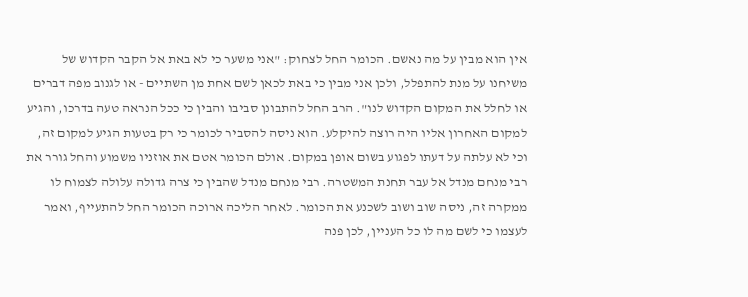אין הוא מבין על מה נאשם. הכומר החל לצחוק: "אני משער כי לא באת אל הקבר הקדוש של משיחנו על מנת להתפלל, ולכן אני מבין כי באת לכאן לשם אחת מן השתיים - או לגנוב מפה דברים או לחלל את המקום הקדוש לנו". הרב החל להתבונן סביבו והבין כי ככל הנראה טעה בדרכו, והגיע למקום האחרון אליו היה רוצה להיקלע. הוא ניסה להסביר לכומר כי רק בטעות הגיע למקום זה, וכי לא עלתה על דעתו לפגוע בשום אופן במקום. אולם הכומר אטם את אוזניו משמוע והחל גורר את רבי מנחם מנדל אל עבר תחנת המשטרה. רבי מנחם מנדל שהבין כי צרה גדולה עלולה לצמוח לו ממקרה זה, ניסה שוב ושוב לשכנע את הכומר. לאחר הליכה ארוכה הכומר החל להתעייף, ואמר לעצמו כי לשם מה לו כל העניין, לכן פנה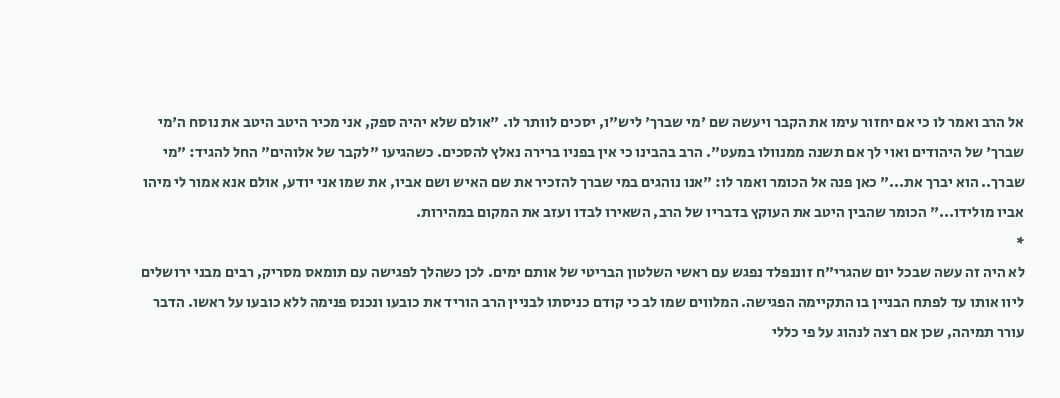אל הרב ואמר לו כי אם יחזור עימו את הקבר ויעשה שם 'מי שברך' ליש"ו, יסכים לוותר לו. "אולם שלא יהיה ספק, אני מכיר היטב היטב את נוסח ה'מי שברך' של היהודים ואוי לך אם תשנה ממנוולו במעט". הרב בהבינו כי אין בפניו ברירה נאלץ להסכים. כשהגיעו "לקבר של אלוהים" החל להגיד: "מי שברך.. הוא יברך את..." כאן פנה אל הכומר ואמר לו: "אנו נוהגים במי שברך להזכיר את שם האיש ושם אביו, את שמו אני יודע, אולם אנא אמור לי מיהו אביו מולידו..." הכומר שהבין היטב את העוקץ בדבריו של הרב, השאירו לבדו ועזב את המקום במהירות.
*
לא היה זה עשה שבכל יום שהגרי"ח זוננפלד נפגש עם ראשי השלטון הבריטי של אותם ימים. לכן כשהלך לפגישה עם תומאס מסריק, רבים מבני ירושלים ליוו אותו עד לפתח הבניין בו התקיימה הפגישה. המלווים שמו לב כי קודם כניסתו לבניין הרב הוריד את כובעו ונכנס פנימה ללא כובעו על ראשו. הדבר עורר תמיהה, שכן אם רצה לנהוג על פי כללי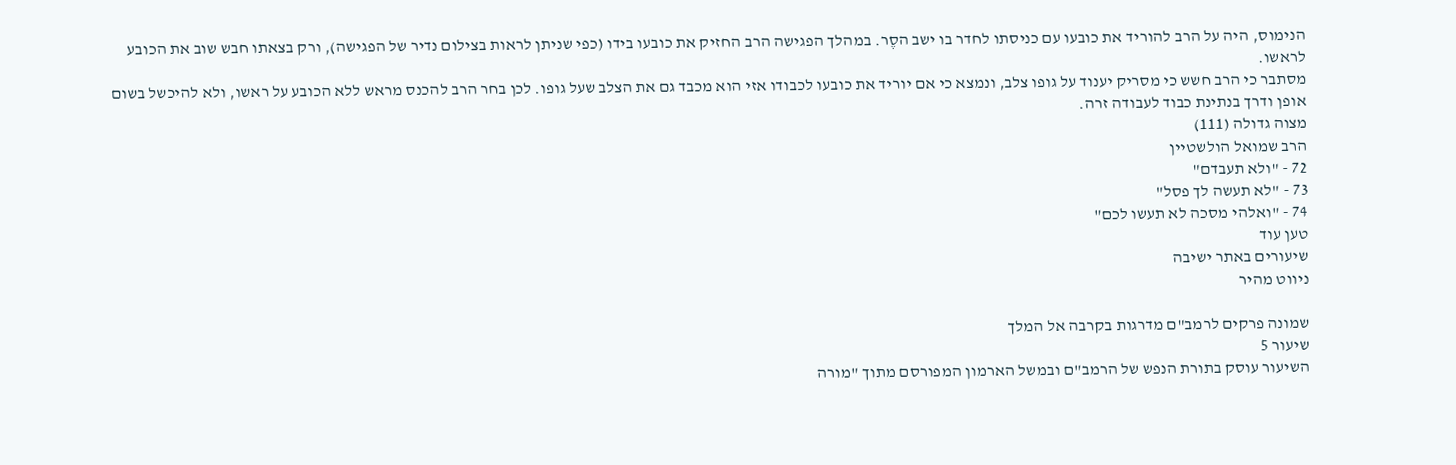הנימוס, היה על הרב להוריד את כובעו עם כניסתו לחדר בו ישב הסֶר. במהלך הפגישה הרב החזיק את כובעו בידו (כפי שניתן לראות בצילום נדיר של הפגישה), ורק בצאתו חבש שוב את הכובע לראשו.
מסתבר כי הרב חשש כי מסריק יענוד על גופו צלב, ונמצא כי אם יוריד את כובעו לכבודו אזי הוא מכבד גם את הצלב שעל גופו. לכן בחר הרב להכנס מראש ללא הכובע על ראשו, ולא להיכשל בשום אופן ודרך בנתינת כבוד לעבודה זרה.
מצוה גדולה (111)
הרב שמואל הולשטיין
72 - "ולא תעבדם"
73 - "לא תעשה לך פסל"
74 - "ואלהי מסכה לא תעשו לכם"
טען עוד
שיעורים באתר ישיבה
ניווט מהיר

שמונה פרקים לרמב"ם מדרגות בקרבה אל המלך
שיעור 5
השיעור עוסק בתורת הנפש של הרמב"ם ובמשל הארמון המפורסם מתוך "מורה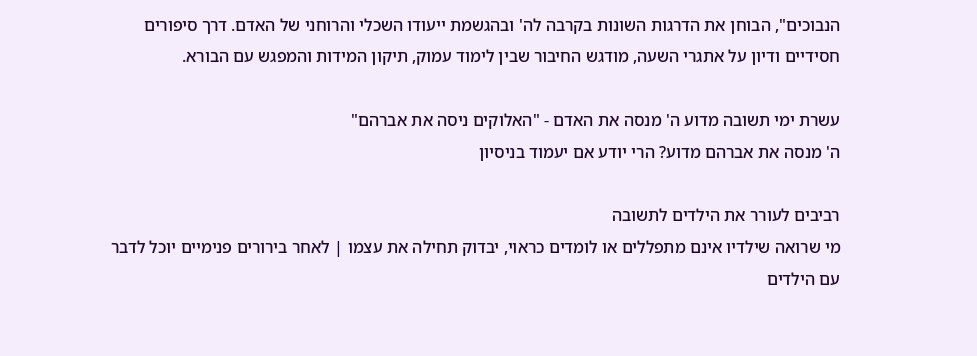הנבוכים", הבוחן את הדרגות השונות בקרבה לה' ובהגשמת ייעודו השכלי והרוחני של האדם. דרך סיפורים חסידיים ודיון על אתגרי השעה, מודגש החיבור שבין לימוד עמוק, תיקון המידות והמפגש עם הבורא.

עשרת ימי תשובה מדוע ה' מנסה את האדם - "האלוקים ניסה את אברהם"
ה' מנסה את אברהם מדוע? הרי יודע אם יעמוד בניסיון

רביבים לעורר את הילדים לתשובה
מי שרואה שילדיו אינם מתפללים או לומדים כראוי, יבדוק תחילה את עצמו | לאחר בירורים פנימיים יוכל לדבר עם הילדים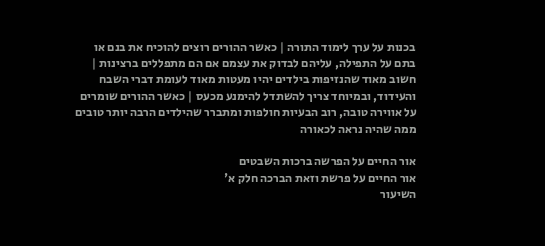בכנות על ערך לימוד התורה | כאשר ההורים רוצים להוכיח את בנם או בתם על התפילה, עליהם לבדוק את עצמם אם הם מתפללים ברצינות | חשוב מאוד שהנזיפות בילדים יהיו מעטות מאוד לעומת דברי השבח והעידוד, ובמיוחד צריך להשתדל להימנע מכעס | כאשר ההורים שומרים על אווירה טובה, רוב הבעיות חולפות ומתברר שהילדים הרבה יותר טובים ממה שהיה נראה לכאורה

אור החיים על הפרשה ברכות השבטים
אור החיים על פרשת וזאת הברכה חלק א'
השיעור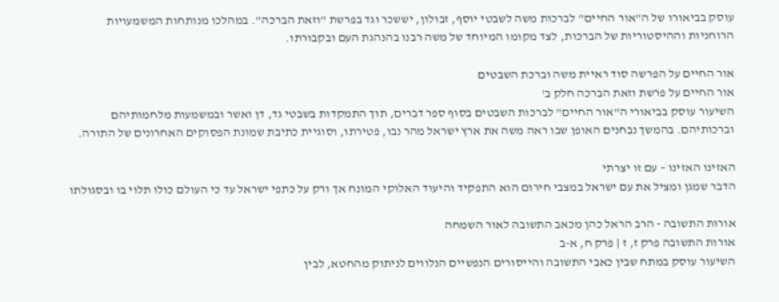עוסק בביאורו של ה"אור החיים" לברכות משה לשבטי יוסף, זבולון, יששכר וגד בפרשת "וזאת הברכה". במהלכו מנותחות המשמעויות הרוחניות וההיסטוריות של הברכות, לצד מקומו המיוחד של משה רבנו בהנהגת העם ובקבורתו.

אור החיים על הפרשה סוד ראיית משה וברכת השבטים
אור החיים על פרשת וזאת הברכה חלק ב'
השיעור עוסק בביאורי ה"אור החיים" לברכות השבטים בסוף ספר דברים, תוך התמקדות בשבטי גד, דן ואשר ובמשמעות מלחמותיהם וברכותיהם. בהמשך נבחנים האופן שבו ראה משה את ארץ ישראל מהר נבו, פטירתו, וסוגיית כתיבת שמונת הפסוקים האחרונים של התורה.

האזינו האזינו – עם זו יצרתי
הדבר שמגן ומציל את עם ישראל במצבי חירום הוא התפקיד והיעוד האלוקי המונח אך ורק על כתפי ישראל עד כי העולם כולו תלוי בו ובסגולתו

אורות התשובה - הרב הראל כהן מכאב התשובה לאור השמחה
אורות התשובה פרק ז, ז | פרק ח, א-ב
השיעור עוסק במתח שבין כאבי התשובה והייסורים הנפשיים הנלווים לניתוק מהחטא, לבין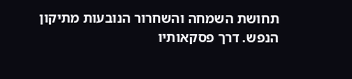תחושת השמחה והשחרור הנובעות מתיקון הנפש. דרך פסקאותיו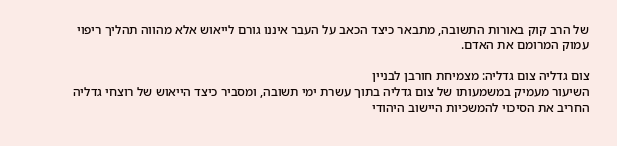של הרב קוק באורות התשובה, מתבאר כיצד הכאב על העבר איננו גורם לייאוש אלא מהווה תהליך ריפוי עמוק המרומם את האדם.

צום גדליה צום גדליה: מצמיחת חורבן לבניין
השיעור מעמיק במשמעותו של צום גדליה בתוך עשרת ימי תשובה, ומסביר כיצד הייאוש של רוצחי גדליה החריב את הסיכוי להמשכיות היישוב היהודי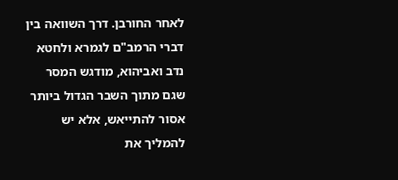לאחר החורבן. דרך השוואה בין דברי הרמב"ם לגמרא ולחטא נדב ואביהוא, מודגש המסר שגם מתוך השבר הגדול ביותר אסור להתייאש, אלא יש להמליך את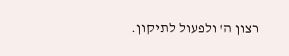רצון ה' ולפעול לתיקון.